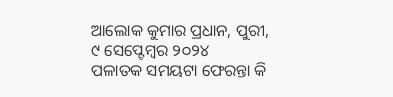ଆଲୋକ କୁମାର ପ୍ରଧାନ, ପୁରୀ, ୯ ସେପ୍ଟେମ୍ବର ୨୦୨୪
ପଳାତକ ସମୟଟା ଫେରନ୍ତା କି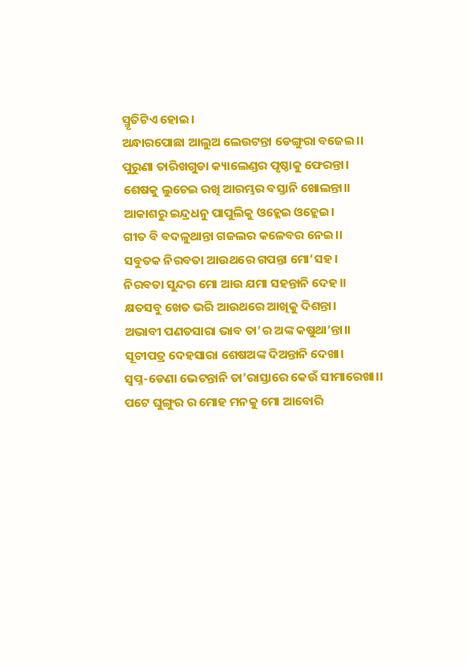ସ୍ମୃତିଟିଏ ହୋଇ।
ଅନ୍ଧାରପୋଛା ଆଲୁଅ ଲେଉଟନ୍ତା ଡେଙ୍ଗୁରା ବଜେଇ।।
ପୁରୁଣା ତାରିଖଗୁଡା କ୍ୟାଲେଣ୍ଡର ପୃଷ୍ଠାକୁ ଫେରନ୍ତା।
ଶେଷକୁ ଲୁଚେଇ ରଖି ଆରମ୍ଭର ବସ୍ତାନି ଖୋଲନ୍ତା।।
ଆକାଶରୁ ଇନ୍ଦ୍ରଧନୁ ପାପୁଲିକୁ ଓହ୍ଲେଇ ଓହ୍ଲେଇ।
ଗୀତ ବି ବଦଳୁଥାନ୍ତା ଗଜଲର କଳେବର ନେଇ।।
ସବୁତକ ନିରବତା ଆଉଥରେ ଗପନ୍ତା ମୋ’ସହ।
ନିରବତା ସୁନ୍ଦର ମୋ ଆଉ ଯମା ସହନ୍ତାନି ଦେହ।।
କ୍ଷତସବୁ ଖେତ ଭରି ଆଉଥରେ ଆଖିକୁ ଦିଶନ୍ତା।
ଅଭାବୀ ପଣତସାରା ଭାବ ତା’ର ଅଙ୍କ କଷୁଥା’ନ୍ତା।।
ସୂଚୀପତ୍ର ଦେହସାରା ଶେଷଅଙ୍କ ଦିଅନ୍ତାନି ଦେଖା।
ସ୍ବପ୍ନ-ଡେଣା ଭେଟନ୍ତାନି ତା’ରାସ୍ତାରେ କେଉଁ ସୀମାରେଖା।।
ପଟେ ଘୁଙ୍ଗୁର ର ମୋହ ମନକୁ ମୋ ଆବୋରି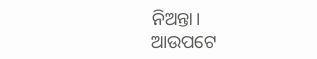ନିଅନ୍ତା।
ଆଉପଟେ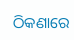ଠିକଣାରେ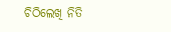ଚିଠିଲେଖି ନିତି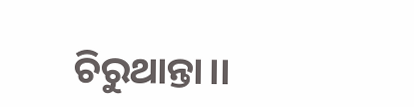ଚିରୁଥାନ୍ତା।।